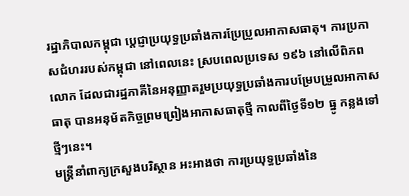រដ្ឋាភិបាលកម្ពុជា ប្ដេជ្ញាប្រយុទ្ធប្រឆាំងការប្រែប្រួលអាកាសធាតុ។ ការប្រកាសជំហររបស់កម្ពុជា នៅពេលនេះ ស្របពេលប្រទេស ១៩៦ នៅលើពិភពលោក ដែលជារដ្ឋភាគីនៃអនុញ្ញាតរួមប្រយុទ្ធប្រឆាំងការបម្រែបម្រួលអាកាសធាតុ បានអនុម័តកិច្ចព្រមព្រៀងអាកាសធាតុថ្មី កាលពីថ្ងៃទី១២ ធ្នូ កន្លងទៅថ្មីៗនេះ។
មន្ត្រីនាំពាក្យក្រសួងបរិស្ថាន អះអាងថា ការប្រយុទ្ធប្រឆាំងនៃ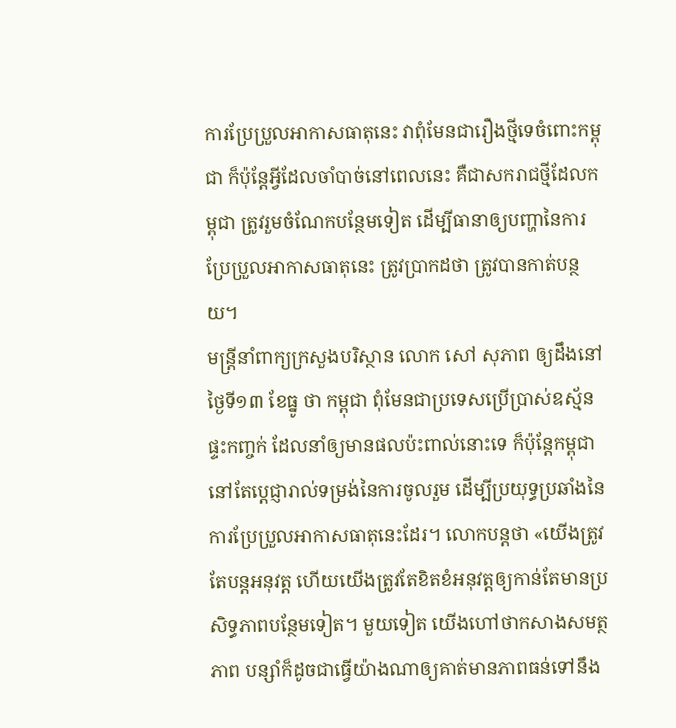ការប្រែប្រួលអាកាសធាតុនេះ វាពុំមែនជារឿងថ្មីទេចំពោះកម្ពុជា ក៏ប៉ុន្តែអ្វីដែលចាំបាច់នៅពេលនេះ គឺជាសករាជថ្មីដែលកម្ពុជា ត្រូវរួមចំណែកបន្ថែមទៀត ដើម្បីធានាឲ្យបញ្ហានៃការប្រែប្រួលអាកាសធាតុនេះ ត្រូវប្រាកដថា ត្រូវបានកាត់បន្ថយ។
មន្ត្រីនាំពាក្យក្រសួងបរិស្ថាន លោក សៅ សុភាព ឲ្យដឹងនៅថ្ងៃទី១៣ ខែធ្នូ ថា កម្ពុជា ពុំមែនជាប្រទេសប្រើប្រាស់ឧស្ម័នផ្ទះកញ្ចក់ ដែលនាំឲ្យមានផលប៉ះពាល់នោះទេ ក៏ប៉ុន្តែកម្ពុជា នៅតែប្ដេជ្ញារាល់ទម្រង់នៃការចូលរួម ដើម្បីប្រយុទ្ធប្រឆាំងនៃការប្រែប្រួលអាកាសធាតុនេះដែរ។ លោកបន្តថា «យើងត្រូវតែបន្តអនុវត្ត ហើយយើងត្រូវតែខិតខំអនុវត្តឲ្យកាន់តែមានប្រសិទ្ធភាពបន្ថែមទៀត។ មួយទៀត យើងហៅថាកសាងសមត្ថភាព បន្សាំក៏ដូចជាធ្វើយ៉ាងណាឲ្យគាត់មានភាពធន់ទៅនឹង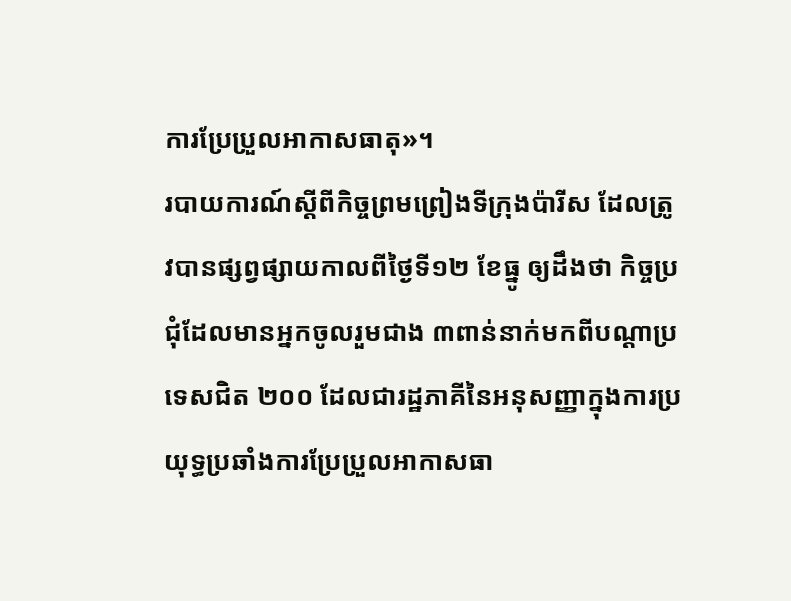ការប្រែប្រួលអាកាសធាតុ»។
របាយការណ៍ស្ដីពីកិច្ចព្រមព្រៀងទីក្រុងប៉ារីស ដែលត្រូវបានផ្សព្វផ្សាយកាលពីថ្ងៃទី១២ ខែធ្នូ ឲ្យដឹងថា កិច្ចប្រជុំដែលមានអ្នកចូលរួមជាង ៣ពាន់នាក់មកពីបណ្ដាប្រទេសជិត ២០០ ដែលជារដ្ឋភាគីនៃអនុសញ្ញាក្នុងការប្រយុទ្ធប្រឆាំងការប្រែប្រួលអាកាសធា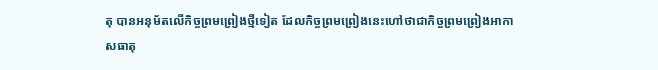តុ បានអនុម័តលើកិច្ចព្រមព្រៀងថ្មីទៀត ដែលកិច្ចព្រមព្រៀងនេះហៅថាជាកិច្ចព្រមព្រៀងអាកាសធាតុ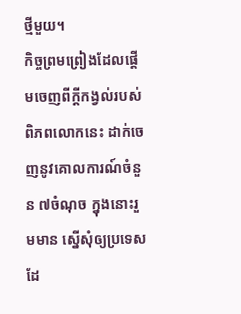ថ្មីមួយ។
កិច្ចព្រមព្រៀងដែលផ្ដើមចេញពីក្ដីកង្វល់របស់ពិភពលោកនេះ ដាក់ចេញនូវគោលការណ៍ចំនួន ៧ចំណុច ក្នុងនោះរួមមាន ស្នើសុំឲ្យប្រទេសដែ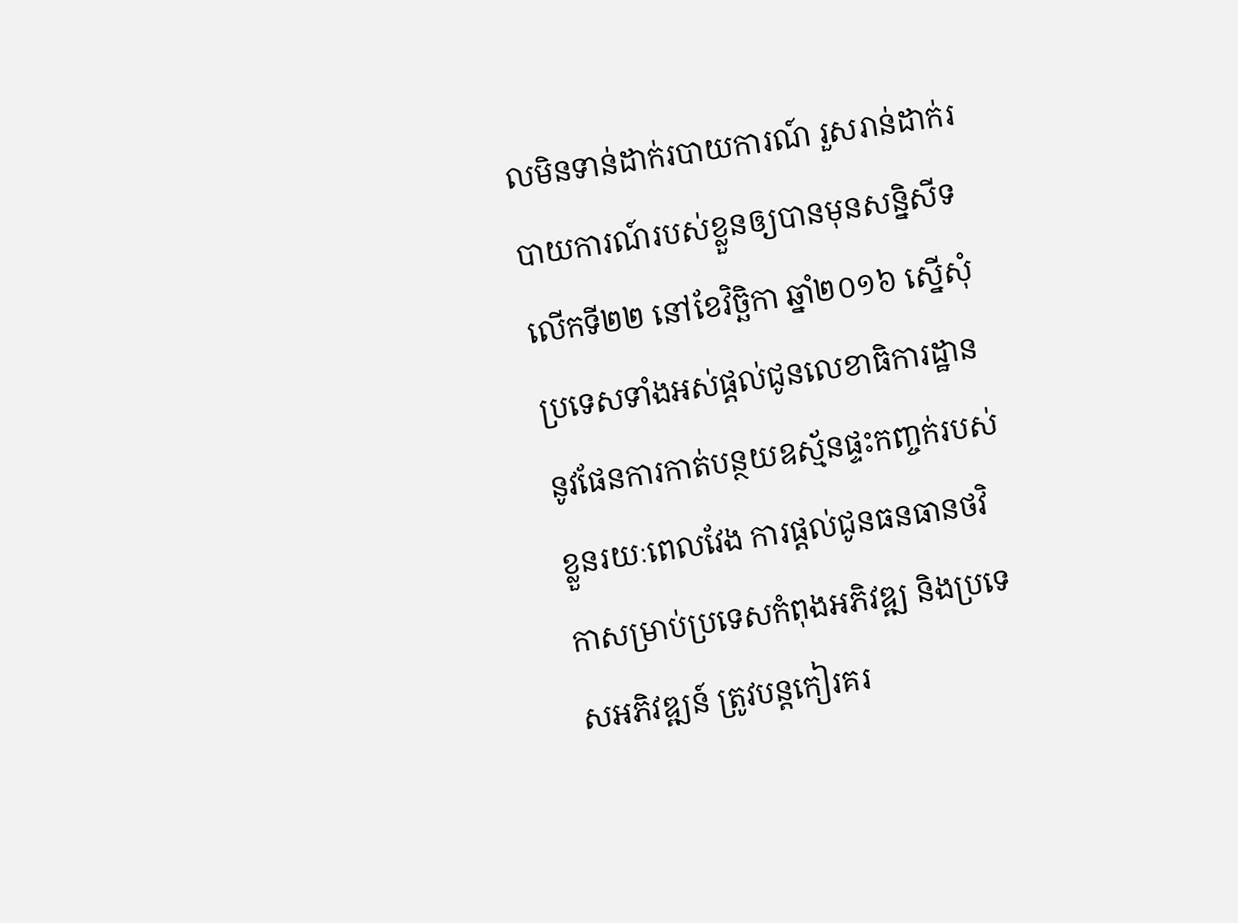លមិនទាន់ដាក់របាយការណ៍ រួសរាន់ដាក់របាយការណ៍របស់ខ្លួនឲ្យបានមុនសន្និសីទលើកទី២២ នៅខែវិច្ឆិកា ឆ្នាំ២០១៦ ស្នើសុំប្រទេសទាំងអស់ផ្ដល់ជូនលេខាធិការដ្ឋាន នូវផែនការកាត់បន្ថយឧស្ម័នផ្ទះកញ្ចក់របស់ខ្លួនរយៈពេលវែង ការផ្ដល់ជូនធនធានថវិកាសម្រាប់ប្រទេសកំពុងអភិវឌ្ឍ និងប្រទេសអភិវឌ្ឍន៍ ត្រូវបន្តកៀរគរ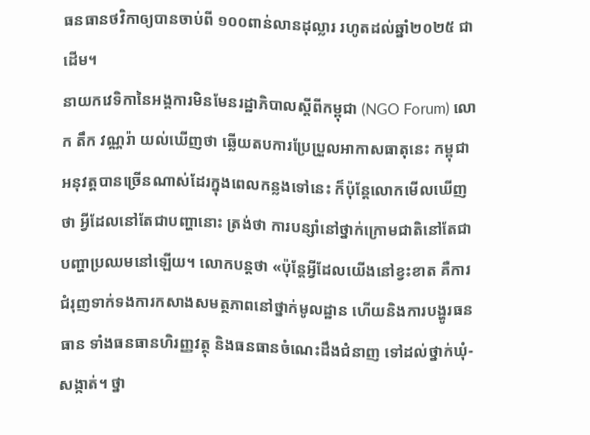ធនធានថវិកាឲ្យបានចាប់ពី ១០០ពាន់លានដុល្លារ រហូតដល់ឆ្នាំ២០២៥ ជាដើម។
នាយកវេទិកានៃអង្គការមិនមែនរដ្ឋាភិបាលស្ដីពីកម្ពុជា (NGO Forum) លោក តឹក វណ្ណរ៉ា យល់ឃើញថា ឆ្លើយតបការប្រែប្រួលអាកាសធាតុនេះ កម្ពុជា អនុវត្តបានច្រើនណាស់ដែរក្នុងពេលកន្លងទៅនេះ ក៏ប៉ុន្តែលោកមើលឃើញថា អ្វីដែលនៅតែជាបញ្ហានោះ ត្រង់ថា ការបន្សាំនៅថ្នាក់ក្រោមជាតិនៅតែជាបញ្ហាប្រឈមនៅឡើយ។ លោកបន្តថា «ប៉ុន្តែអ្វីដែលយើងនៅខ្វះខាត គឺការជំរុញទាក់ទងការកសាងសមត្ថភាពនៅថ្នាក់មូលដ្ឋាន ហើយនិងការបង្ហូរធនធាន ទាំងធនធានហិរញ្ញវត្ថុ និងធនធានចំណេះដឹងជំនាញ ទៅដល់ថ្នាក់ឃុំ-សង្កាត់។ ថ្នា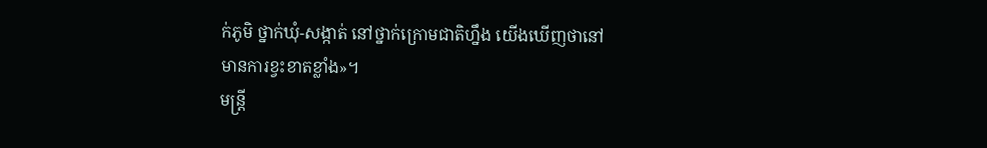ក់ភូមិ ថ្នាក់ឃុំ-សង្កាត់ នៅថ្នាក់ក្រោមជាតិហ្នឹង យើងឃើញថានៅមានការខ្វះខាតខ្លាំង»។
មន្ត្រី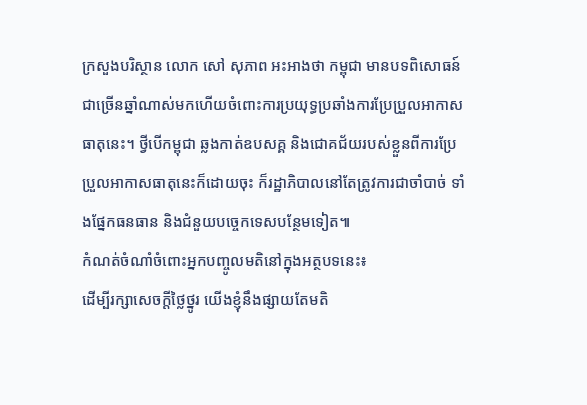ក្រសួងបរិស្ថាន លោក សៅ សុភាព អះអាងថា កម្ពុជា មានបទពិសោធន៍ជាច្រើនឆ្នាំណាស់មកហើយចំពោះការប្រយុទ្ធប្រឆាំងការប្រែប្រួលអាកាសធាតុនេះ។ ថ្វីបើកម្ពុជា ឆ្លងកាត់ឧបសគ្គ និងជោគជ័យរបស់ខ្លួនពីការប្រែប្រួលអាកាសធាតុនេះក៏ដោយចុះ ក៏រដ្ឋាភិបាលនៅតែត្រូវការជាចាំបាច់ ទាំងផ្នែកធនធាន និងជំនួយបច្ចេកទេសបន្ថែមទៀត៕
កំណត់ចំណាំចំពោះអ្នកបញ្ចូលមតិនៅក្នុងអត្ថបទនេះ៖
ដើម្បីរក្សាសេចក្ដីថ្លៃថ្នូរ យើងខ្ញុំនឹងផ្សាយតែមតិ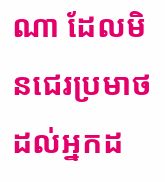ណា ដែលមិនជេរប្រមាថដល់អ្នកដ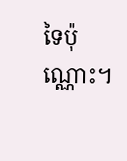ទៃប៉ុណ្ណោះ។